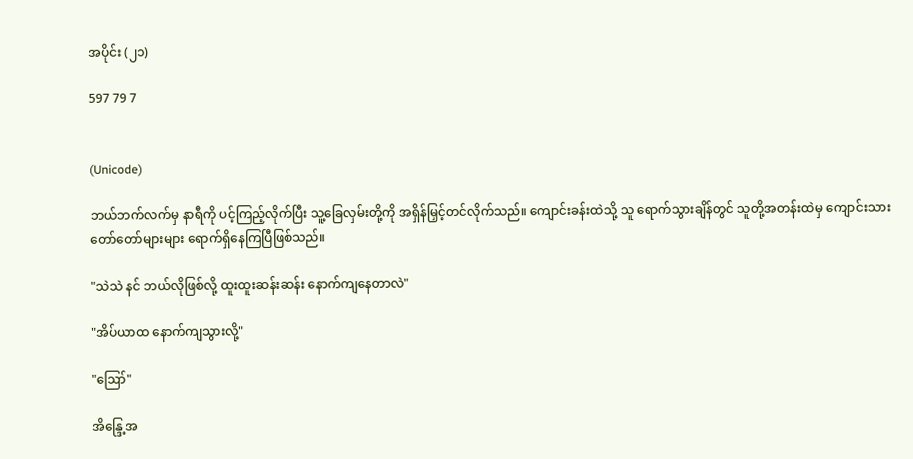အပိုင်း (၂၁)

597 79 7


(Unicode)

ဘယ်ဘက်လက်မှ နာရီကို ပင့်ကြည့်လိုက်ပြီး သူ့ခြေလှမ်းတို့ကို အရှိန်မြှင့်တင်လိုက်သည်။ ကျောင်းခန်းထဲသို့ သူ ရောက်သွားချိန်တွင် သူတို့အတန်းထဲမှ ကျောင်းသား တော်တော်များများ ရောက်ရှိနေကြပြီဖြစ်သည်။

"သဲသဲ နင် ဘယ်လိုဖြစ်လို့ ထူးထူးဆန်းဆန်း နောက်ကျနေတာလဲ"

"အိပ်ယာထ နောက်ကျသွားလို့"

"ဪ"

အိန္ဒြေ့အ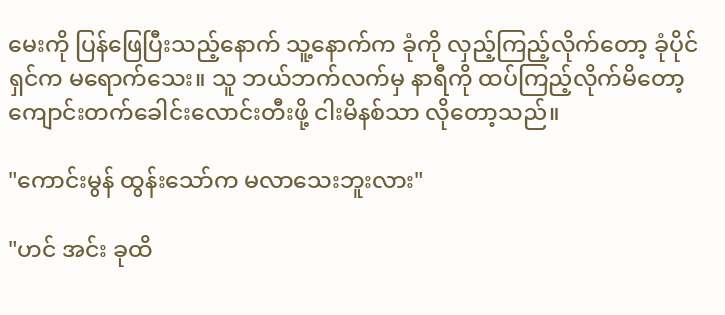မေးကို ပြန်ဖြေပြီးသည့်နောက် သူ့နောက်က ခုံကို လှည့်ကြည့်လိုက်တော့ ခုံပိုင်ရှင်က မရောက်သေး။ သူ ဘယ်ဘက်လက်မှ နာရီကို ထပ်ကြည့်လိုက်မိတော့ ကျောင်းတက်ခေါင်းလောင်းတီးဖို့ ငါးမိနစ်သာ လိုတော့သည်။

"ကောင်းမွန် ထွန်းသော်က မလာသေးဘူးလား"

"ဟင် အင်း ခုထိ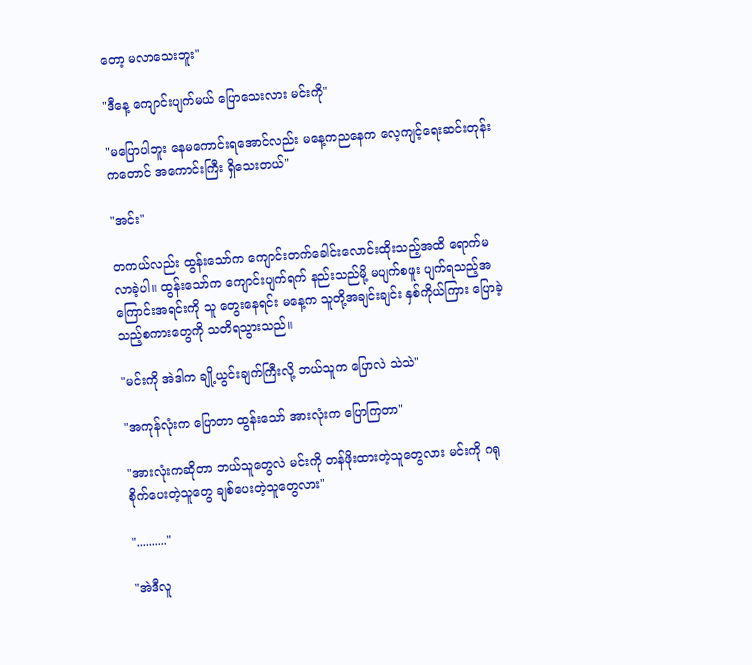တော့ မလာသေးဘူး"

"ဒီနေ့ ကျောင်းပျက်မယ် ပြောသေးလား မင်းကို"

"မပြောပါဘူး နေမကောင်းရအောင်လည်း မနေ့ကညနေက လေ့ကျင့်ရေးဆင်းတုန်းကတောင် အကောင်းကြီး ရှိသေးတယ်"

"အင်း"

တကယ်လည်း ထွန်းသော်က ကျောင်းတက်ခေါင်းလောင်းထိုးသည့်အထိ ရောက်မလာခဲ့ပါ။ ထွန်းသော်က ကျောင်းပျက်ရက် နည်းသည်မို့ မပျက်စဖူး ပျက်ရသည့်အကြောင်းအရင်းကို သူ တွေးနေရင်း မနေ့က သူတို့အချင်းချင်း နှစ်ကိုယ်ကြား ပြောခဲ့သည့်စကားတွေကို သတိရသွားသည်။

"မင်းကို အဲဒါက ချို့ယွင်းချက်ကြီးလို့ ဘယ်သူက ပြောလဲ သဲသဲ"

"အကုန်လုံးက ပြောတာ ထွန်းသော် အားလုံးက ပြောကြတာ"

"အားလုံးကဆိုတာ ဘယ်သူတွေလဲ မင်းကို တန်ဖိုးထားတဲ့သူတွေလား မင်းကို ဂရုစိုက်ပေးတဲ့သူတွေ ချစ်ပေးတဲ့သူတွေလား"

".........."

"အဲဒီလူ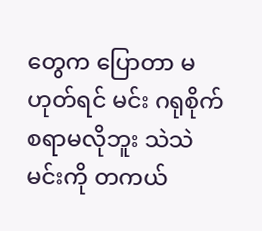တွေက ပြောတာ မဟုတ်ရင် မင်း ဂရုစိုက်စရာမလိုဘူး သဲသဲ မင်းကို တကယ်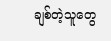ချစ်တဲ့သူတွေ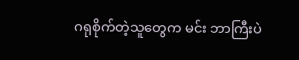ဂရုစိုက်တဲ့သူတွေက မင်း ဘာကြီးပဲ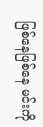ဖြစ်နေဖြစ်နေ မင်းကို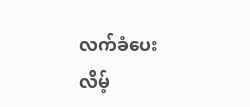လက်ခံပေးလိမ့်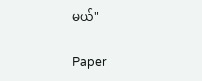မယ်"

Paper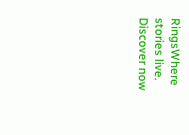RingsWhere stories live. Discover now